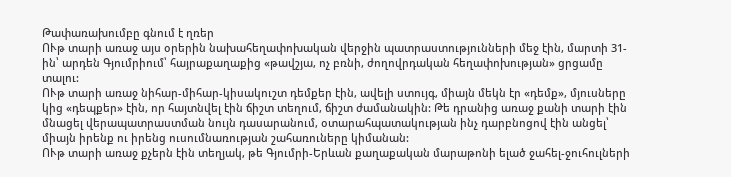Թափառախումբը գնում է ղռեր
ՈՒթ տարի առաջ այս օրերին նախահեղափոխական վերջին պատրաստությունների մեջ էին, մարտի 31-ին՝ արդեն Գյումրիում՝ հայրաքաղաքից «թավշյա, ոչ բռնի, ժողովրդական հեղափոխության» ցրցամը տալու:
ՈՒթ տարի առաջ նիհար-միհար-կիսակուշտ դեմքեր էին, ավելի ստույգ, միայն մեկն էր «դեմք», մյուսները կից «դեպքեր» էին, որ հայտնվել էին ճիշտ տեղում, ճիշտ ժամանակին: Թե դրանից առաջ քանի տարի էին մնացել վերապատրաստման նույն դասարանում, օտարահպատակության ինչ դարբնոցով էին անցել՝ միայն իրենք ու իրենց ուսումնառության շահառուները կիմանան:
ՈՒթ տարի առաջ քչերն էին տեղյակ, թե Գյումրի-Երևան քաղաքական մարաթոնի ելած ջահել-ջուհուլների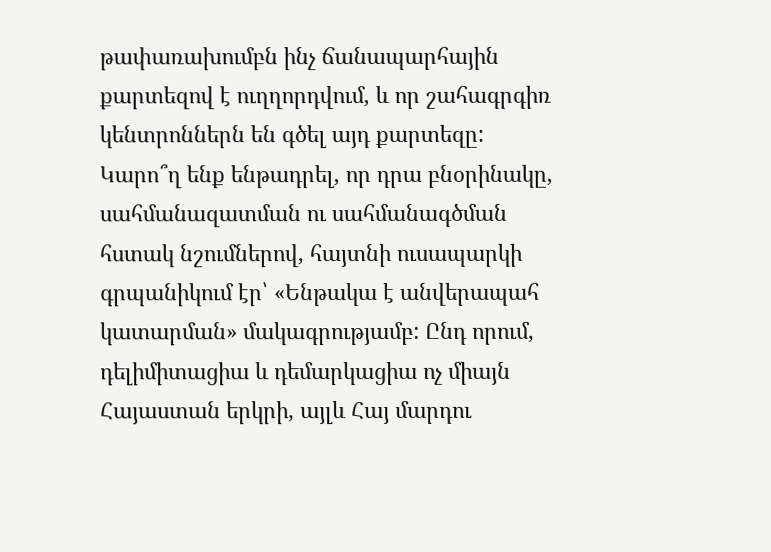թափառախումբն ինչ ճանապարհային քարտեզով է ուղղորդվում, և որ շահագրգիռ կենտրոններն են գծել այդ քարտեզը: Կարո՞ղ ենք ենթադրել, որ դրա բնօրինակը, սահմանազատման ու սահմանագծման հստակ նշումներով, հայտնի ուսապարկի գրպանիկում էր՝ «Ենթակա է անվերապահ կատարման» մակագրությամբ: Ընդ որում, դելիմիտացիա և դեմարկացիա ոչ միայն Հայաստան երկրի, այլև Հայ մարդու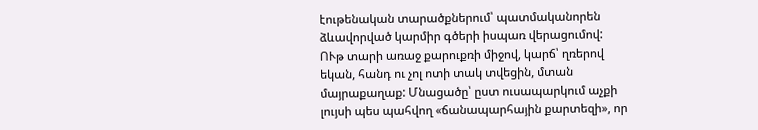էութենական տարածքներում՝ պատմականորեն ձևավորված կարմիր գծերի իսպառ վերացումով:
ՈՒթ տարի առաջ քարուքռի միջով, կարճ՝ ղռերով եկան, հանդ ու չոլ ոտի տակ տվեցին, մտան մայրաքաղաք: Մնացածը՝ ըստ ուսապարկում աչքի լույսի պես պահվող «ճանապարհային քարտեզի», որ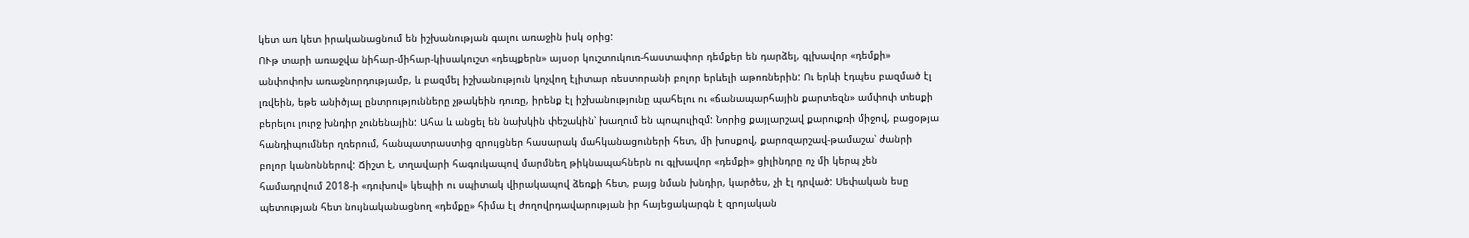կետ առ կետ իրականացնում են իշխանության գալու առաջին իսկ օրից:
ՈՒթ տարի առաջվա նիհար-միհար-կիսակուշտ «դեպքերն» այսօր կուշտուկուռ-հաստափոր դեմքեր են դարձել, գլխավոր «դեմքի» անփոփոխ առաջնորդությամբ, և բազմել իշխանություն կոչվող էլիտար ռեստորանի բոլոր երևելի աթոռներին: Ու երևի էդպես բազմած էլ լռվեին, եթե անիծյալ ընտրությունները չթակեին դուռը, իրենք էլ իշխանությունը պահելու ու «ճանապարհային քարտեզն» ամփոփ տեսքի բերելու լուրջ խնդիր չունենային: Ահա և անցել են նախկին փեշակին՝ խաղում են պոպուլիզմ: Նորից քայլարշավ քարուքռի միջով, բացօթյա հանդիպումներ ղռերում, հանպատրաստից զրույցներ հասարակ մահկանացուների հետ, մի խոսքով, քարոզարշավ-թամաշա՝ ժանրի բոլոր կանոններով: Ճիշտ է, տղավարի հագուկապով մարմնեղ թիկնապահներն ու գլխավոր «դեմքի» ցիլինդրը ոչ մի կերպ չեն համադրվում 2018-ի «դուխով» կեպիի ու սպիտակ վիրակապով ձեռքի հետ, բայց նման խնդիր, կարծես, չի էլ դրված: Սեփական եսը պետության հետ նույնականացնող «դեմքը» հիմա էլ ժողովրդավարության իր հայեցակարգն է զրոյական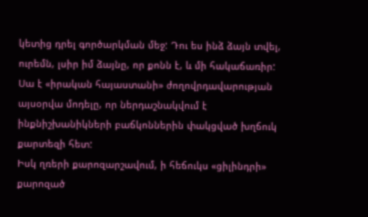կետից դրել գործարկման մեջ: Դու ես ինձ ձայն տվել, ուրեմն, լսիր իմ ձայնը, որ քոնն է, և մի հակաճառիր: Սա է «իրական հայաստանի» ժողովրդավարության այսօրվա մոդելը, որ ներդաշնակվում է ինքնիշխանիկների բաճկոններին փակցված խղճուկ քարտեզի հետ:
Իսկ ղռերի քարոզարշավում, ի հեճուկս «ցիլինդրի» քարոզած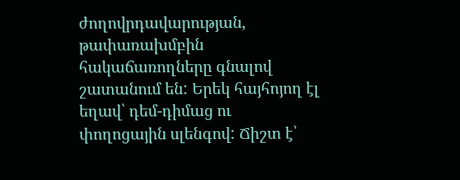ժողովրդավարության, թափառախմբին հակաճառողները գնալով շատանում են: Երեկ հայհոյող էլ եղավ՝ դեմ-դիմաց ու փողոցային սլենգով: Ճիշտ է՝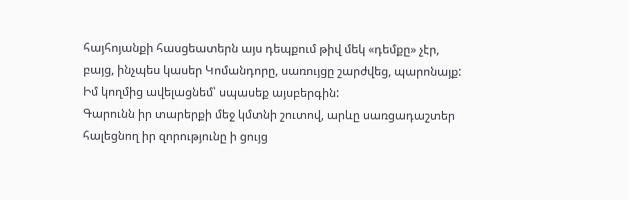հայհոյանքի հասցեատերն այս դեպքում թիվ մեկ «դեմքը» չէր, բայց, ինչպես կասեր Կոմանդորը, սառույցը շարժվեց, պարոնայք: Իմ կողմից ավելացնեմ՝ սպասեք այսբերգին:
Գարունն իր տարերքի մեջ կմտնի շուտով, արևը սառցադաշտեր հալեցնող իր զորությունը ի ցույց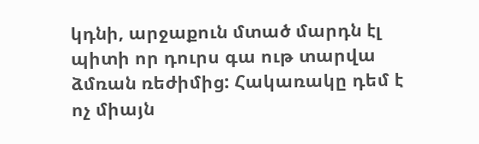կդնի, արջաքուն մտած մարդն էլ պիտի որ դուրս գա ութ տարվա ձմռան ռեժիմից: Հակառակը դեմ է ոչ միայն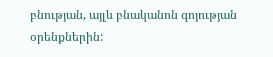բնության, այլև բնականոն գոյության օրենքներին: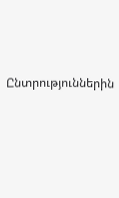Ընտրություններին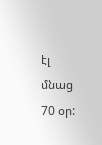էլ մնաց 70 օր: